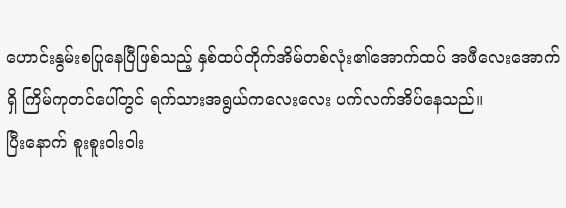ဟောင်းနွမ်းစပြုနေပြီဖြစ်သည့် နှစ်ထပ်တိုက်အိမ်တစ်လုံး၏အောက်ထပ် အဖီလေးအောက်ရှိ ကြိမ်ကုတင်ပေါ်တွင် ရက်သားအရွယ်ကလေးလေး ပက်လက်အိပ်နေသည်။
ပြီးနောက် စူးစူးဝါးဝါး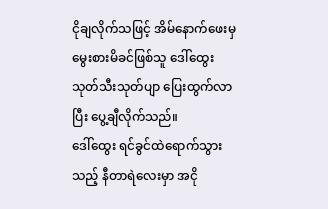ငိုချလိုက်သဖြင့် အိမ်နောက်ဖေးမှ မွေးစားမိခင်ဖြစ်သူ ဒေါ်ထွေး သုတ်သီးသုတ်ပျာ ပြေးထွက်လာပြီး ပွေ့ချီလိုက်သည်။
ဒေါ်ထွေး ရင်ခွင်ထဲရောက်သွားသည့် နီတာရဲလေးမှာ အငို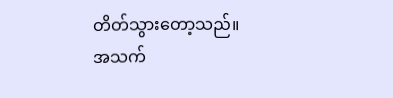တိတ်သွားတော့သည်။
အသက်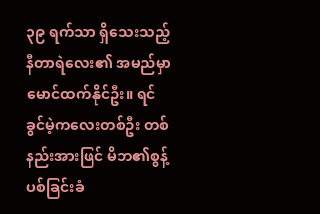၃၉ ရက်သာ ရှိသေးသည့် နီတာရဲလေး၏ အမည်မှာ မောင်ထက်နိုင်ဦး။ ရင်ခွင်မဲ့ကလေးတစ်ဦး တစ်နည်းအားဖြင် မိဘ၏စွန့်ပစ်ခြင်းခံ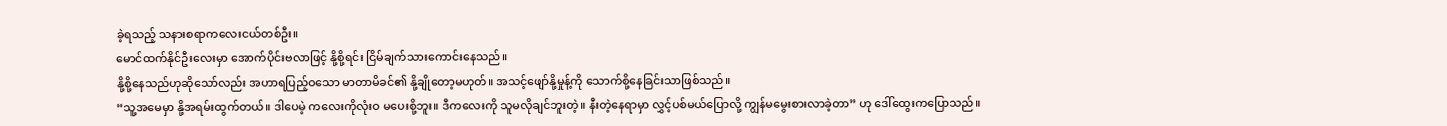ခဲ့ရသည့် သနားစရာကလေးငယ်တစ်ဦး။
မောင်ထက်နိုင်ဦးလေးမှာ အောက်ပိုင်းဗလာဖြင့် နို့စို့ရင်း ငြိမ်ချက်သားကောင်းနေသည်။
နို့စို့နေသည်ဟုဆိုသော်လည်း အဟာရပြည့်ဝသော မာတာမိခင်၏ နို့ချိုတော့မဟုတ်။ အသင့်ဖျော်နို့မှုန့်ကို သောက်စို့နေခြင်းသာဖြစ်သည်။
“သူ့အမေမှာ နို့အရမ်းထွက်တယ်။ ဒါပေမဲ့ ကလေးကိုလုံးဝ မပေးစို့ဘူး။ ဒီကလေးကို သူမလိုချင်ဘူးတဲ့။ နီးတဲ့နေရာမှာ လွှင့်ပစ်မယ်ပြောလို့ ကျွန်မမွေးစားလာခဲ့တာ” ဟု ဒေါ်ထွေးကပြောသည်။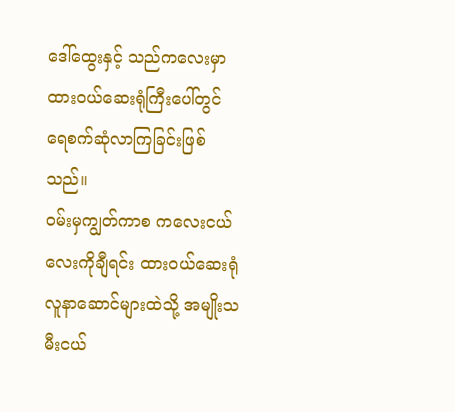ဒေါ်ထွေးနှင့် သည်ကလေးမှာ ထားဝယ်ဆေးရုံကြီးပေါ်တွင် ရေစက်ဆုံလာကြခြင်းဖြစ်သည်။
ဝမ်းမှကျွတ်ကာစ ကလေးငယ်လေးကိုချီရင်း ထားဝယ်ဆေးရုံလူနာဆောင်များထဲသို့ အမျိုးသမီးငယ်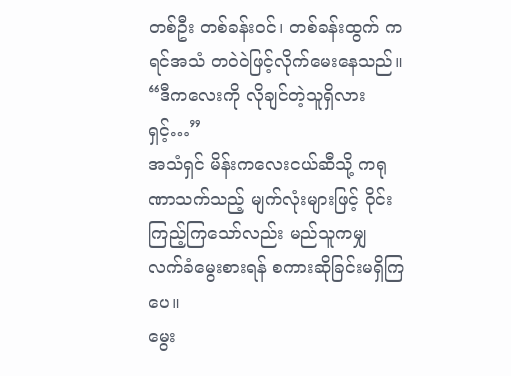တစ်ဦး တစ်ခန်းဝင်၊ တစ်ခန်းထွက် ကရင်အသံ တဝဲဝဲဖြင့်လိုက်မေးနေသည်။
“ဒီကလေးကို လိုချင်တဲ့သူရှိလားရှင့်…”
အသံရှင် မိန်းကလေးငယ်ဆီသို့ ကရုဏာသက်သည့် မျက်လုံးများဖြင့် ဝိုင်းကြည့်ကြသော်လည်း မည်သူကမျှ လက်ခံမွေးစားရန် စကားဆိုခြင်းမရှိကြပေ။
မွေး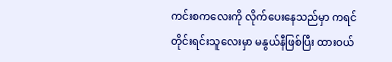ကင်းစကလေးကို လိုက်ပေးနေသည်မှာ ကရင်တိုင်းရင်းသူလေးမှာ မနွယ်နီဖြစ်ပြီး ထားဝယ်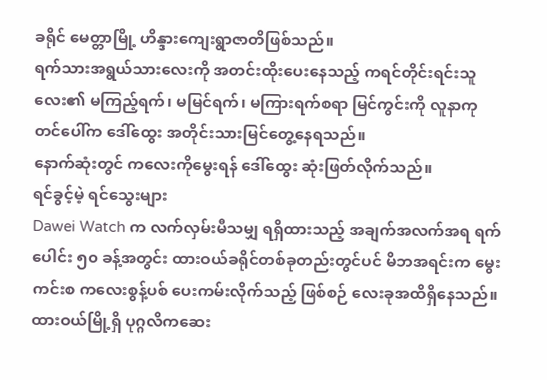ခရိုင် မေတ္တာမြို့ ဟိန္ဒားကျေးရွာဇာတိဖြစ်သည်။
ရက်သားအရွယ်သားလေးကို အတင်းထိုးပေးနေသည့် ကရင်တိုင်းရင်းသူလေး၏ မကြည့်ရက်၊ မမြင်ရက်၊ မကြားရက်စရာ မြင်ကွင်းကို လူနာကုတင်ပေါ်က ဒေါ်ထွေး အတိုင်းသားမြင်တွေ့နေရသည်။
နောက်ဆုံးတွင် ကလေးကိုမွေးရန် ဒေါ်ထွေး ဆုံးဖြတ်လိုက်သည်။
ရင်ခွင့်မဲ့ ရင်သွေးများ
Dawei Watch က လက်လှမ်းမီသမျှ ရရှိထားသည့် အချက်အလက်အရ ရက်ပေါင်း ၅၀ ခန့်အတွင်း ထားဝယ်ခရိုင်တစ်ခုတည်းတွင်ပင် မိဘအရင်းက မွေးကင်းစ ကလေးစွန့်ပစ် ပေးကမ်းလိုက်သည့် ဖြစ်စဉ် လေးခုအထိရှိနေသည်။
ထားဝယ်မြို့ရှိ ပုဂ္ဂလိကဆေး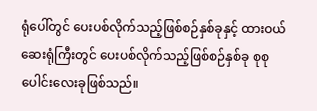ရုံပေါ်တွင် ပေးပစ်လိုက်သည့်ဖြစ်စဉ်နှစ်ခုနှင့် ထားဝယ်ဆေးရုံကြီးတွင် ပေးပစ်လိုက်သည့်ဖြစ်စဉ်နှစ်ခု စုစုပေါင်းလေးခုဖြစ်သည်။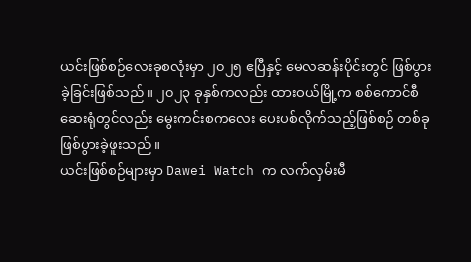ယင်းဖြစ်စဉ်လေးခုစလုံးမှာ ၂၀၂၅ ဧပြီနှင့် မေလဆန်းပိုင်းတွင် ဖြစ်ပွားခဲ့ခြင်းဖြစ်သည်။ ၂၀၂၃ ခုနှစ်ကလည်း ထားဝယ်မြို့က စစ်ကောင်စီဆေးရုံတွင်လည်း မွေးကင်းစကလေး ပေးပစ်လိုက်သည့်ဖြစ်စဉ် တစ်ခုဖြစ်ပွားခဲ့ဖူးသည်။
ယင်းဖြစ်စဉ်များမှာ Dawei Watch က လက်လှမ်းမီ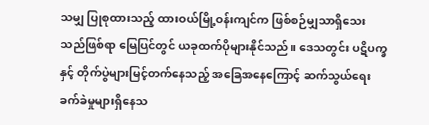သမျှ ပြုစုထားသည့် ထားဝယ်မြို့ဝန်းကျင်က ဖြစ်စဉ်မျှသာရှိသေးသည်ဖြစ်ရာ မြေပြင်တွင် ယခုထက်ပိုများနိုင်သည်။ ဒေသတွင်း ပဋိပက္ခနှင့် တိုက်ပွဲများမြင့်တက်နေသည့် အခြေအနေကြောင့် ဆက်သွယ်ရေး ခက်ခဲမှုများရှိနေသ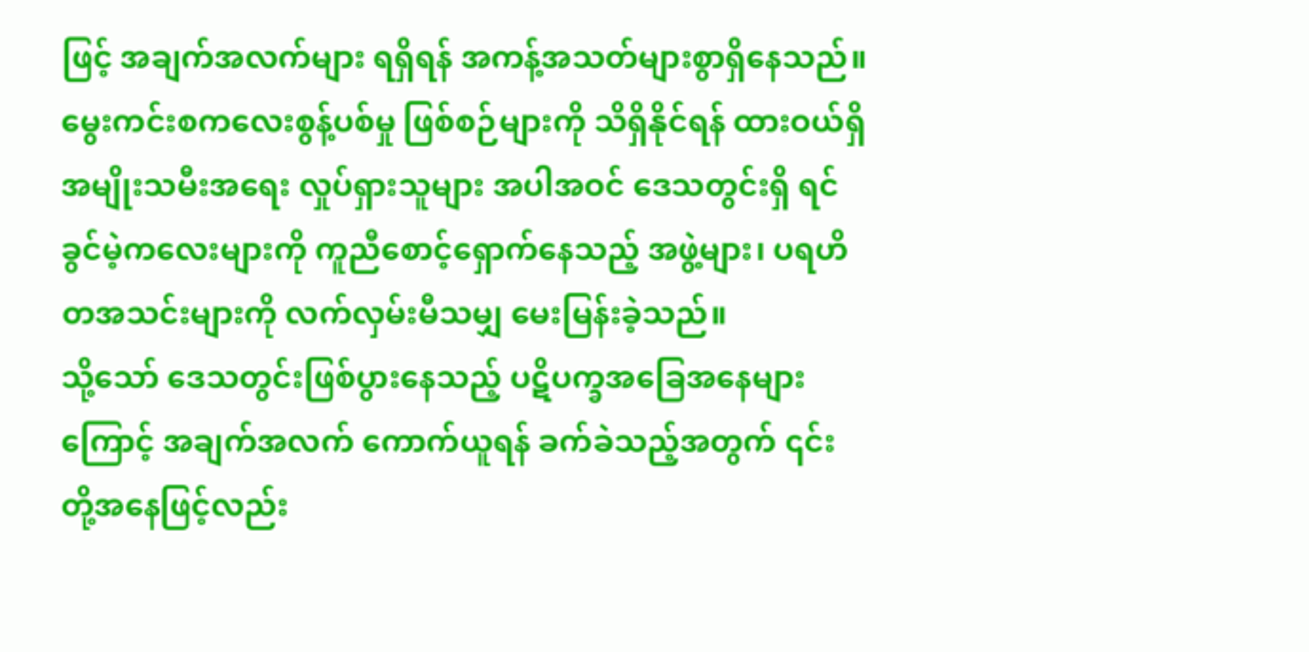ဖြင့် အချက်အလက်များ ရရှိရန် အကန့်အသတ်များစွာရှိနေသည်။
မွေးကင်းစကလေးစွန့်ပစ်မှု ဖြစ်စဉ်များကို သိရှိနိုင်ရန် ထားဝယ်ရှိ အမျိုးသမီးအရေး လှုပ်ရှားသူများ အပါအဝင် ဒေသတွင်းရှိ ရင်ခွင်မဲ့ကလေးများကို ကူညီစောင့်ရှောက်နေသည့် အဖွဲ့များ၊ ပရဟိတအသင်းများကို လက်လှမ်းမီသမျှ မေးမြန်းခဲ့သည်။
သို့သော် ဒေသတွင်းဖြစ်ပွားနေသည့် ပဋိပက္ခအခြေအနေများကြောင့် အချက်အလက် ကောက်ယူရန် ခက်ခဲသည့်အတွက် ၎င်းတို့အနေဖြင့်လည်း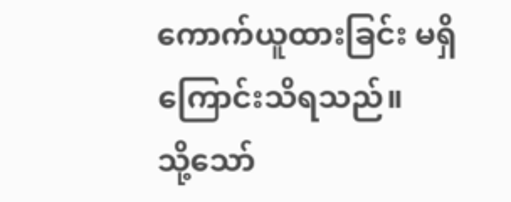ကောက်ယူထားခြင်း မရှိကြောင်းသိရသည်။
သို့သော်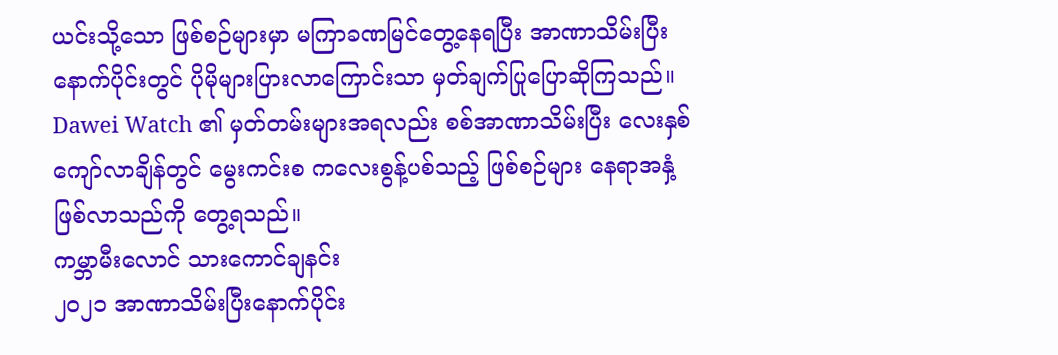ယင်းသို့သော ဖြစ်စဉ်များမှာ မကြာခဏမြင်တွေ့နေရပြီး အာဏာသိမ်းပြီးနောက်ပိုင်းတွင် ပိုမိုများပြားလာကြောင်းသာ မှတ်ချက်ပြုပြောဆိုကြသည်။
Dawei Watch ၏ မှတ်တမ်းများအရလည်း စစ်အာဏာသိမ်းပြီး လေးနှစ်ကျော်လာချိန်တွင် မွေးကင်းစ ကလေးစွန့်ပစ်သည့် ဖြစ်စဉ်များ နေရာအနှံ့ဖြစ်လာသည်ကို တွေ့ရသည်။
ကမ္ဘာမီးလောင် သားကောင်ချနင်း
၂၀၂၁ အာဏာသိမ်းပြီးနောက်ပိုင်း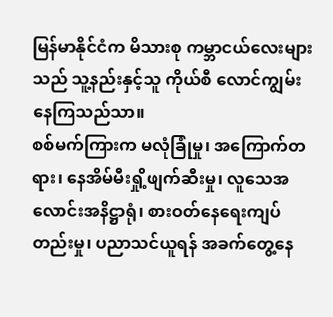မြန်မာနိုင်ငံက မိသားစု ကမ္ဘာငယ်လေးများသည် သူ့နည်းနှင့်သူ ကိုယ်စီ လောင်ကျွမ်းနေကြသည်သာ။
စစ်မက်ကြားက မလုံခြုံမှု၊ အကြောက်တရား၊ နေအိမ်မီးရှို့ဖျက်ဆီးမှု၊ လူသေအလောင်းအနိဋ္ဌာရုံ၊ စားဝတ်နေရေးကျပ်တည်းမှု၊ ပညာသင်ယူရန် အခက်တွေ့နေ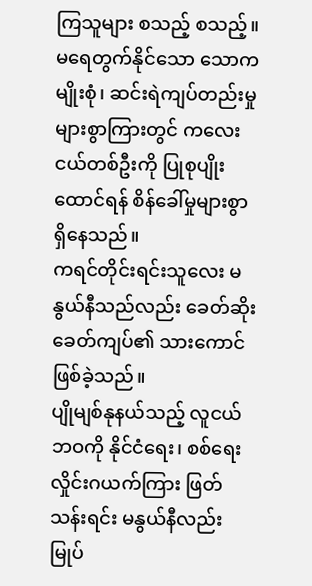ကြသူများ စသည့် စသည့်။
မရေတွက်နိုင်သော သောကမျိုးစုံ၊ ဆင်းရဲကျပ်တည်းမှု များစွာကြားတွင် ကလေးငယ်တစ်ဦးကို ပြုစုပျိုးထောင်ရန် စိန်ခေါ်မှုများစွာရှိနေသည်။
ကရင်တိုင်းရင်းသူလေး မနွယ်နီသည်လည်း ခေတ်ဆိုးခေတ်ကျပ်၏ သားကောင်ဖြစ်ခဲ့သည်။
ပျိုမျစ်နုနယ်သည့် လူငယ်ဘဝကို နိုင်ငံရေး၊ စစ်ရေး လှိုင်းဂယက်ကြား ဖြတ်သန်းရင်း မနွယ်နီလည်း မြုပ်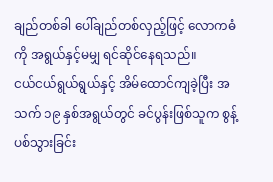ချည်တစ်ခါ ပေါ်ချည်တစ်လှည့်ဖြင့် လောကဓံကို အရွယ်နှင့်မမျှ ရင်ဆိုင်နေရသည်။
ငယ်ငယ်ရွယ်ရွယ်နှင့် အိမ်ထောင်ကျခဲ့ပြီး အသက် ၁၉ နှစ်အရွယ်တွင် ခင်ပွန်းဖြစ်သူက စွန့်ပစ်သွားခြင်း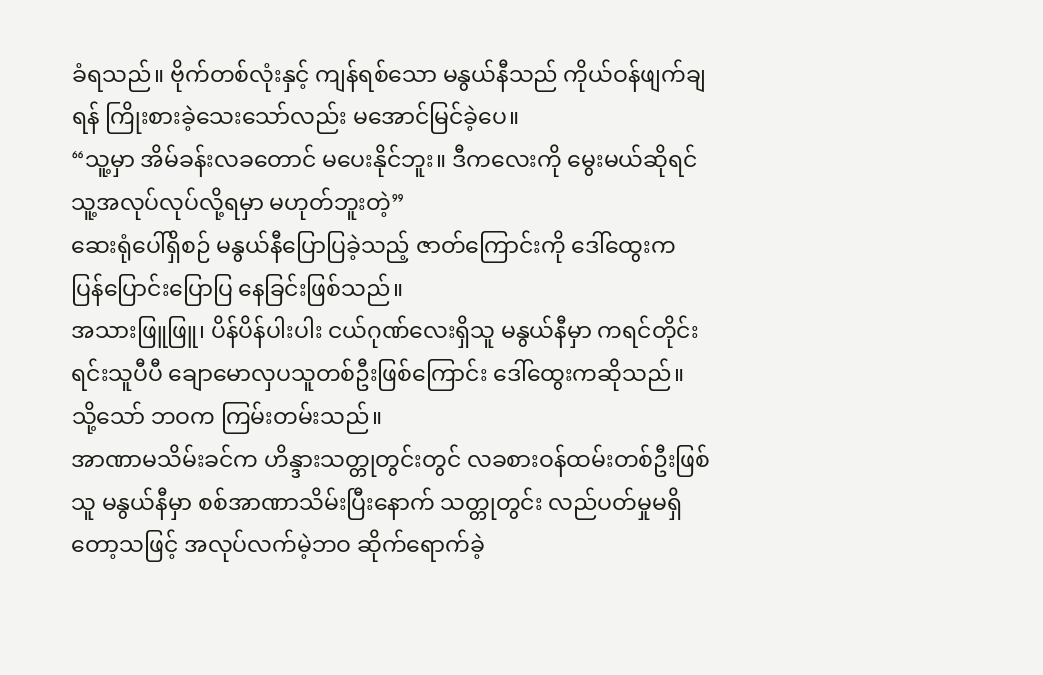ခံရသည်။ ဗိုက်တစ်လုံးနှင့် ကျန်ရစ်သော မနွယ်နီသည် ကိုယ်ဝန်ဖျက်ချရန် ကြိုးစားခဲ့သေးသော်လည်း မအောင်မြင်ခဲ့ပေ။
“သူ့မှာ အိမ်ခန်းလခတောင် မပေးနိုင်ဘူး။ ဒီကလေးကို မွေးမယ်ဆိုရင် သူ့အလုပ်လုပ်လို့ရမှာ မဟုတ်ဘူးတဲ့”
ဆေးရုံပေါ်ရှိစဉ် မနွယ်နီပြောပြခဲ့သည့် ဇာတ်ကြောင်းကို ဒေါ်ထွေးက ပြန်ပြောင်းပြောပြ နေခြင်းဖြစ်သည်။
အသားဖြူဖြူ၊ ပိန်ပိန်ပါးပါး ငယ်ဂုဏ်လေးရှိသူ မနွယ်နီမှာ ကရင်တိုင်းရင်းသူပီပီ ချောမောလှပသူတစ်ဦးဖြစ်ကြောင်း ဒေါ်ထွေးကဆိုသည်။
သို့သော် ဘဝက ကြမ်းတမ်းသည်။
အာဏာမသိမ်းခင်က ဟိန္ဒားသတ္တုတွင်းတွင် လခစားဝန်ထမ်းတစ်ဦးဖြစ်သူ မနွယ်နီမှာ စစ်အာဏာသိမ်းပြီးနောက် သတ္တုတွင်း လည်ပတ်မှုမရှိတော့သဖြင့် အလုပ်လက်မဲ့ဘဝ ဆိုက်ရောက်ခဲ့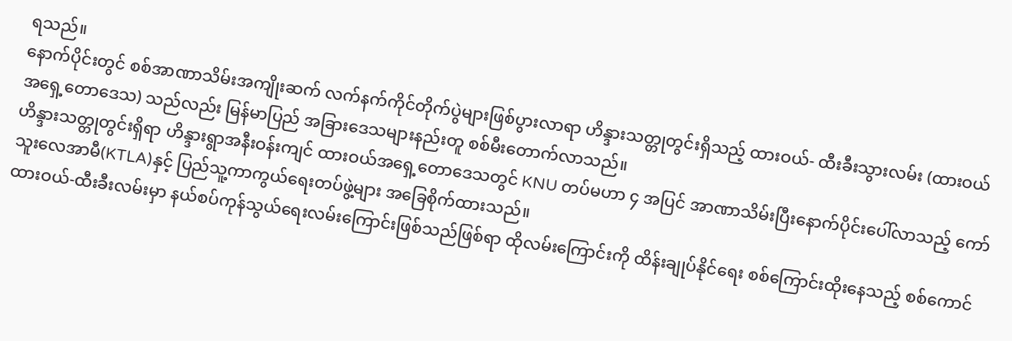ရသည်။
နောက်ပိုင်းတွင် စစ်အာဏာသိမ်းအကျိုးဆက် လက်နက်ကိုင်တိုက်ပွဲများဖြစ်ပွားလာရာ ဟိန္ဒားသတ္တုတွင်းရှိသည့် ထားဝယ်- ထီးခီးသွားလမ်း (ထားဝယ်အရှေ့တောဒေသ) သည်လည်း မြန်မာပြည် အခြားဒေသများနည်းတူ စစ်မီးတောက်လာသည်။
ဟိန္ဒားသတ္တုတွင်းရှိရာ ဟိန္ဒားရွာအနီးဝန်းကျင် ထားဝယ်အရှေ့တောဒေသတွင် KNU တပ်မဟာ ၄ အပြင် အာဏာသိမ်းပြီးနောက်ပိုင်းပေါ်လာသည့် ကော်သူးလေအာမီ(KTLA)နှင့် ပြည်သူ့ကာကွယ်ရေးတပ်ဖွဲ့များ အခြေစိုက်ထားသည်။
ထားဝယ်-ထီးခီးလမ်းမှာ နယ်စပ်ကုန်သွယ်ရေးလမ်းကြောင်းဖြစ်သည်ဖြစ်ရာ ထိုလမ်းကြောင်းကို ထိန်းချုပ်နိုင်ရေး စစ်ကြောင်းထိုးနေသည့် စစ်ကောင်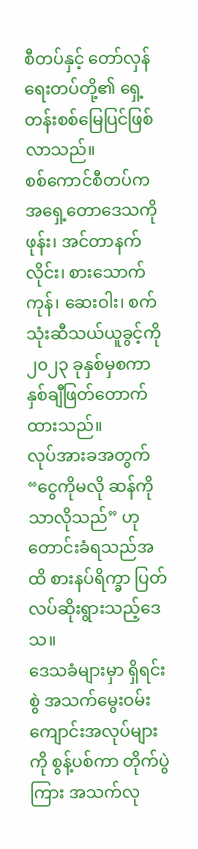စီတပ်နှင့် တော်လှန်ရေးတပ်တို့၏ ရှေ့တန်းစစ်မြေပြင်ဖြစ်လာသည်။
စစ်ကောင်စီတပ်က အရှေ့တောဒေသကို ဖုန်း၊ အင်တာနက်လိုင်း၊ စားသောက်ကုန်၊ ဆေးဝါး၊ စက်သုံးဆီသယ်ယူခွင့်ကို ၂၀၂၃ ခုနှစ်မှစကာ နှစ်ချီဖြတ်တောက်ထားသည်။
လုပ်အားခအတွက် “ငွေကိုမလို ဆန်ကိုသာလိုသည်” ဟု တောင်းခံရသည်အထိ စားနပ်ရိက္ခာ ပြတ်လပ်ဆိုးရွားသည့်ဒေသ။
ဒေသခံများမှာ ရှိရင်းစွဲ အသက်မွေးဝမ်းကျောင်းအလုပ်များကို စွန့်ပစ်ကာ တိုက်ပွဲကြား အသက်လု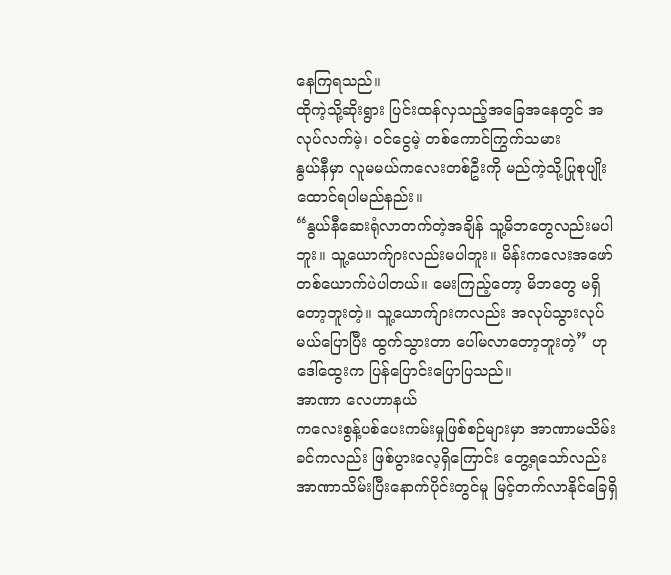နေကြရသည်။
ထိုကဲ့သို့ဆိုးရွား ပြင်းထန်လှသည့်အခြေအနေတွင် အလုပ်လက်မဲ့၊ ဝင်ငွေမဲ့ တစ်ကောင်ကြွက်သမား
နွယ်နီမှာ လူမမယ်ကလေးတစ်ဦးကို မည်ကဲ့သို့ပြုစုပျိုးထောင်ရပါမည်နည်း။
“နွယ်နီဆေးရုံလာတက်တဲ့အချိန် သူ့မိဘတွေလည်းမပါဘူး။ သူ့ယောက်ျားလည်းမပါဘူး။ မိန်းကလေးအဖော် တစ်ယောက်ပဲပါတယ်။ မေးကြည့်တော့ မိဘတွေ မရှိတော့ဘူးတဲ့။ သူ့ယောက်ျားကလည်း အလုပ်သွားလုပ်မယ်ပြောပြီး ထွက်သွားတာ ပေါ်မလာတော့ဘူးတဲ့” ဟု ဒေါ်ထွေးက ပြန်ပြောင်းပြောပြသည်။
အာဏာ လေဟာနယ်
ကလေးစွန့်ပစ်ပေးကမ်းမှုဖြစ်စဉ်များမှာ အာဏာမသိမ်းခင်ကလည်း ဖြစ်ပွားလေ့ရှိကြောင်း တွေ့ရသော်လည်း အာဏာသိမ်းပြီးနောက်ပိုင်းတွင်မူ မြင့်တက်လာနိုင်ခြေရှိ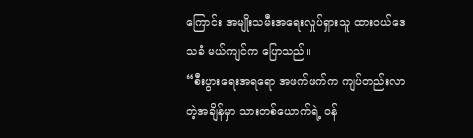ကြောင်း အမျိုးသမီးအရေးလှုပ်ရှားသူ ထားဝယ်ဒေသခံ မယ်ကျင်က ပြောသည်။
“စီးပွားရေးအရရော အဖက်ဖက်က ကျပ်တည်းလာတဲ့အချိန်မှာ သားတစ်ယောက်ရဲ့ ဝန်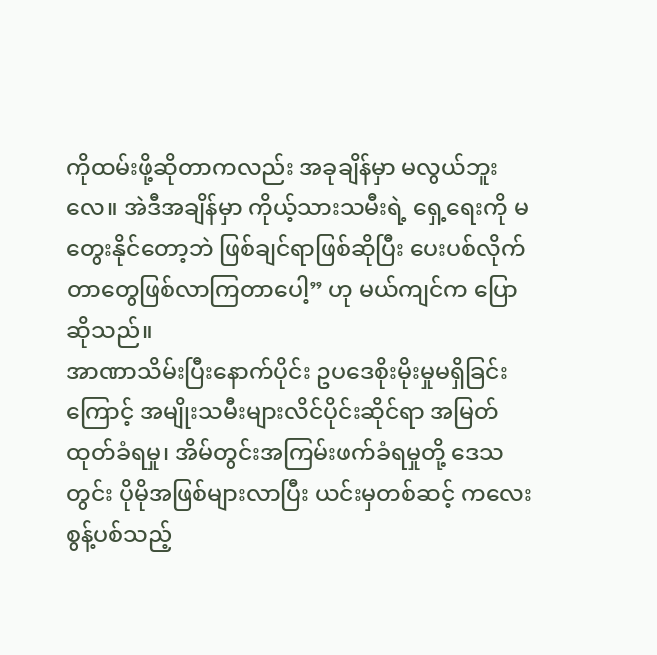ကိုထမ်းဖို့ဆိုတာကလည်း အခုချိန်မှာ မလွယ်ဘူးလေ။ အဲဒီအချိန်မှာ ကိုယ့်သားသမီးရဲ့ ရှေ့ရေးကို မတွေးနိုင်တော့ဘဲ ဖြစ်ချင်ရာဖြစ်ဆိုပြီး ပေးပစ်လိုက်တာတွေဖြစ်လာကြတာပေါ့” ဟု မယ်ကျင်က ပြောဆိုသည်။
အာဏာသိမ်းပြီးနောက်ပိုင်း ဥပဒေစိုးမိုးမှုမရှိခြင်းကြောင့် အမျိုးသမီးများလိင်ပိုင်းဆိုင်ရာ အမြတ်ထုတ်ခံရမှု၊ အိမ်တွင်းအကြမ်းဖက်ခံရမှုတို့ ဒေသတွင်း ပိုမိုအဖြစ်များလာပြီး ယင်းမှတစ်ဆင့် ကလေးစွန့်ပစ်သည့်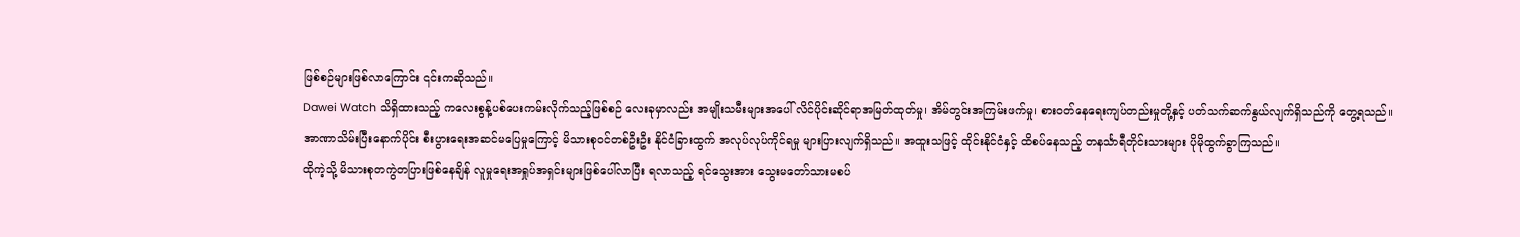ဖြစ်စဉ်များဖြစ်လာကြောင်း ၎င်းကဆိုသည်။
Dawei Watch သိရှိထားသည့် ကလေးစွန့်ပစ်ပေးကမ်းလိုက်သည့်ဖြစ်စဉ် လေးခုမှာလည်း အမျိုးသမီးများအပေါ် လိင်ပိုင်းဆိုင်ရာအမြတ်ထုတ်မှု၊ အိမ်တွင်းအကြမ်းဖက်မှု၊ စားဝတ်နေရေးကျပ်တည်းမှုတို့နှင့် ပတ်သက်ဆက်နွယ်လျက်ရှိသည်ကို တွေ့ရသည်။
အာဏာသိမ်းပြီးနောက်ပိုင်း စီးပွားရေးအဆင်မပြေမှုကြောင့် မိသားစုဝင်တစ်ဦးဦး နိုင်ငံခြားထွက် အလုပ်လုပ်ကိုင်ရမှု များပြားလျက်ရှိသည်။ အထူးသဖြင့် ထိုင်းနိုင်ငံနှင့် ထိစပ်နေသည့် တနင်္သာရီတိုင်းသားများ ပိုမိုထွက်ခွာကြသည်။
ထိုကဲ့သို့ မိသားစုတကွဲတပြားဖြစ်နေချိန် လူမှုရေးအရှုပ်အရှင်းများဖြစ်ပေါ်လာပြီး ရလာသည့် ရင်သွေးအား သွေးမတော်သားမစပ်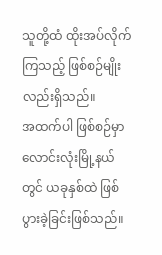သူတို့ထံ ထိုးအပ်လိုက်ကြသည့် ဖြစ်စဉ်မျိုးလည်းရှိသည်။
အထက်ပါ ဖြစ်စဉ်မှာ လောင်းလုံးမြို့နယ်တွင် ယခုနှစ်ထဲ ဖြစ်ပွားခဲ့ခြင်းဖြစ်သည်။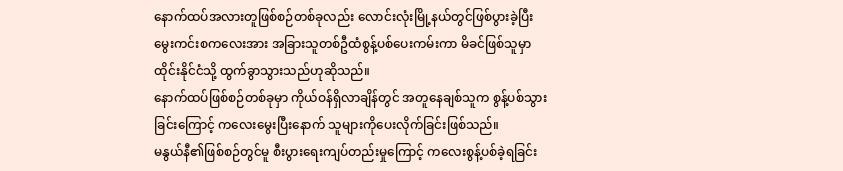နောက်ထပ်အလားတူဖြစ်စဉ်တစ်ခုလည်း လောင်းလုံးမြို့နယ်တွင်ဖြစ်ပွားခဲ့ပြီး မွေးကင်းစကလေးအား အခြားသူတစ်ဦထံစွန့်ပစ်ပေးကမ်းကာ မိခင်ဖြစ်သူမှာ ထိုင်းနိုင်ငံသို့ ထွက်ခွာသွားသည်ဟုဆိုသည်။
နောက်ထပ်ဖြစ်စဉ်တစ်ခုမှာ ကိုယ်ဝန်ရှိလာချိန်တွင် အတူနေချစ်သူက စွန့်ပစ်သွားခြင်းကြောင့် ကလေးမွေးပြီးနောက် သူများကိုပေးလိုက်ခြင်းဖြစ်သည်။
မနွယ်နီ၏ဖြစ်စဉ်တွင်မူ စီးပွားရေးကျပ်တည်းမှုကြောင့် ကလေးစွန့်ပစ်ခဲ့ရခြင်း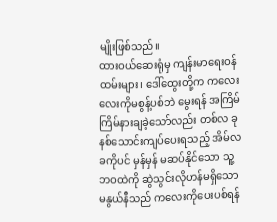မျိုးဖြစ်သည်။
ထားဝယ်ဆေးရုံမှ ကျန်းမာရေးဝန်ထမ်းများ၊ ဒေါ်ထွေးတို့က ကလေးလေးကိုမစွန့်ပစ်ဘဲ မွေးရန် အကြိမ်ကြိမ်နားချခဲ့သော်လည်း တစ်လ ခုနစ်သောင်းကျပ်ပေးရသည့် အိမ်လခကိုပင် မှန်မှန် မဆပ်နိုင်သော သူ့ဘဝထဲကို ဆွဲသွင်းလိုဟန်မရှိသော မနွယ်နီသည် ကလေးကိုပေးပစ်ရန်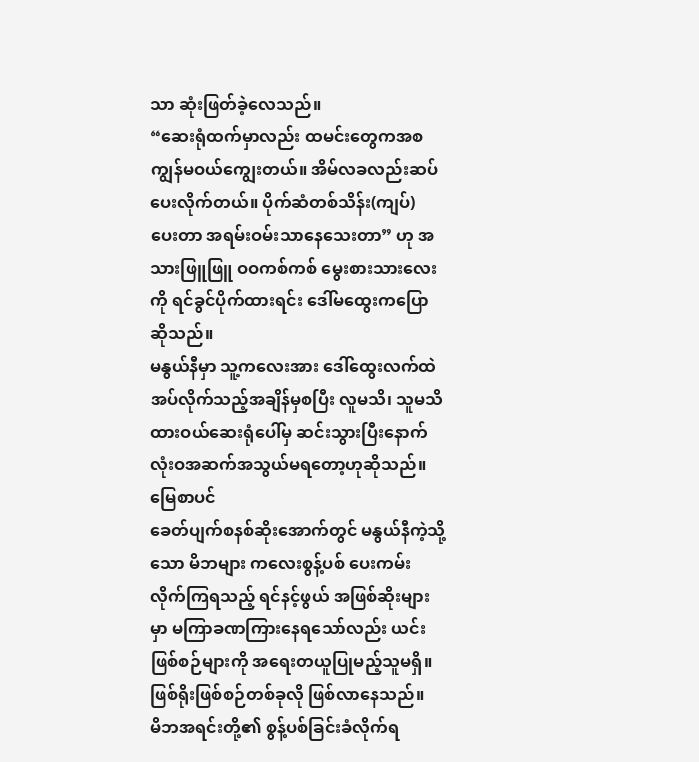သာ ဆုံးဖြတ်ခဲ့လေသည်။
“ဆေးရုံထက်မှာလည်း ထမင်းတွေကအစ ကျွန်မဝယ်ကျွေးတယ်။ အိမ်လခလည်းဆပ်ပေးလိုက်တယ်။ ပိုက်ဆံတစ်သိန်း(ကျပ်) ပေးတာ အရမ်းဝမ်းသာနေသေးတာ” ဟု အသားဖြူဖြူ ဝဝကစ်ကစ် မွေးစားသားလေးကို ရင်ခွင်ပိုက်ထားရင်း ဒေါ်မထွေးကပြောဆိုသည်။
မနွယ်နီမှာ သူ့ကလေးအား ဒေါ်ထွေးလက်ထဲအပ်လိုက်သည့်အချိန်မှစပြီး လူမသိ၊ သူမသိ ထားဝယ်ဆေးရုံပေါ်မှ ဆင်းသွားပြီးနောက် လုံးဝအဆက်အသွယ်မရတော့ဟုဆိုသည်။
မြေစာပင်
ခေတ်ပျက်စနစ်ဆိုးအောက်တွင် မနွယ်နီကဲ့သို့သော မိဘများ ကလေးစွန့်ပစ် ပေးကမ်းလိုက်ကြရသည့် ရင်နင့်ဖွယ် အဖြစ်ဆိုးများမှာ မကြာခဏကြားနေရသော်လည်း ယင်းဖြစ်စဉ်များကို အရေးတယူပြုမည့်သူမရှိ။ ဖြစ်ရိုးဖြစ်စဉ်တစ်ခုလို ဖြစ်လာနေသည်။
မိဘအရင်းတို့၏ စွန့်ပစ်ခြင်းခံလိုက်ရ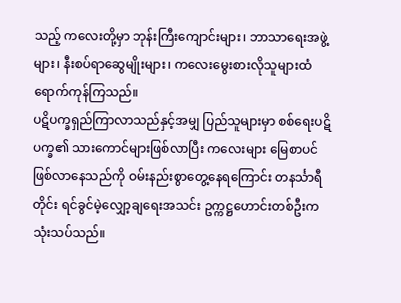သည့် ကလေးတို့မှာ ဘုန်းကြီးကျောင်းများ၊ ဘာသာရေးအဖွဲ့များ၊ နီးစပ်ရာဆွေမျိုးများ၊ ကလေးမွေးစားလိုသူများထံ ရောက်ကုန်ကြသည်။
ပဋိပက္ခရှည်ကြာလာသည်နှင့်အမျှ ပြည်သူများမှာ စစ်ရေးပဋိပက္ခ၏ သားကောင်များဖြစ်လာပြီး ကလေးများ မြေစာပင်ဖြစ်လာနေသည်ကို ဝမ်းနည်းစွာတွေ့နေရကြောင်း တနင်္သာရီတိုင်း ရင်ခွင်မဲ့လျှော့ချရေးအသင်း ဥက္ကဋ္ဌဟောင်းတစ်ဦးက သုံးသပ်သည်။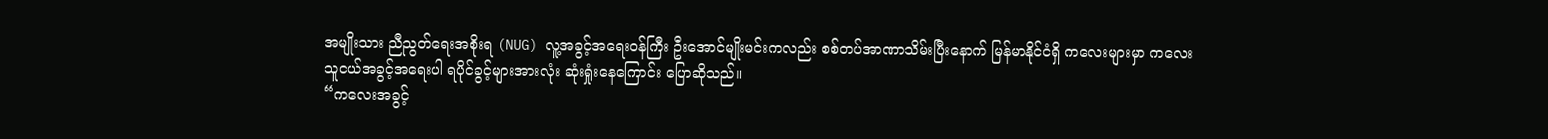အမျိုးသား ညီညွတ်ရေးအစိုးရ (NUG) လူ့အခွင့်အရေးဝန်ကြီး ဦးအောင်မျိုးမင်းကလည်း စစ်တပ်အာဏာသိမ်းပြီးနောက် မြန်မာနိုင်ငံရှိ ကလေးများမှာ ကလေးသူငယ်အခွင့်အရေးပါ ရပိုင်ခွင့်များအားလုံး ဆုံးရှုံးနေကြောင်း ပြောဆိုသည်။
“ကလေးအခွင့်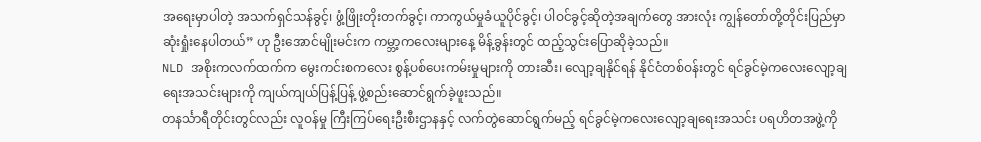အရေးမှာပါတဲ့ အသက်ရှင်သန်ခွင့်၊ ဖွံ့ဖြိုးတိုးတက်ခွင့်၊ ကာကွယ်မှုခံယူပိုင်ခွင့်၊ ပါဝင်ခွင့်ဆိုတဲ့အချက်တွေ အားလုံး ကျွန်တော်တို့တိုင်းပြည်မှာ ဆုံးရှုံးနေပါတယ်” ဟု ဦးအောင်မျိုးမင်းက ကမ္ဘာ့ကလေးများနေ့ မိန့်ခွန်းတွင် ထည့်သွင်းပြောဆိုခဲ့သည်။
NLD အစိုးကလက်ထက်က မွေးကင်းစကလေး စွန့်ပစ်ပေးကမ်းမှုများကို တားဆီး၊ လျော့ချနိုင်ရန် နိုင်ငံတစ်ဝန်းတွင် ရင်ခွင်မဲ့ကလေးလျော့ချရေးအသင်းများကို ကျယ်ကျယ်ပြန့်ပြန့် ဖွဲ့စည်းဆောင်ရွက်ခဲ့ဖူးသည်။
တနင်္သာရီတိုင်းတွင်လည်း လူဝန်မှု ကြီးကြပ်ရေးဦးစီးဌာနနှင့် လက်တွဲဆောင်ရွက်မည့် ရင်ခွင်မဲ့ကလေးလျော့ချရေးအသင်း ပရဟိတအဖွဲ့ကို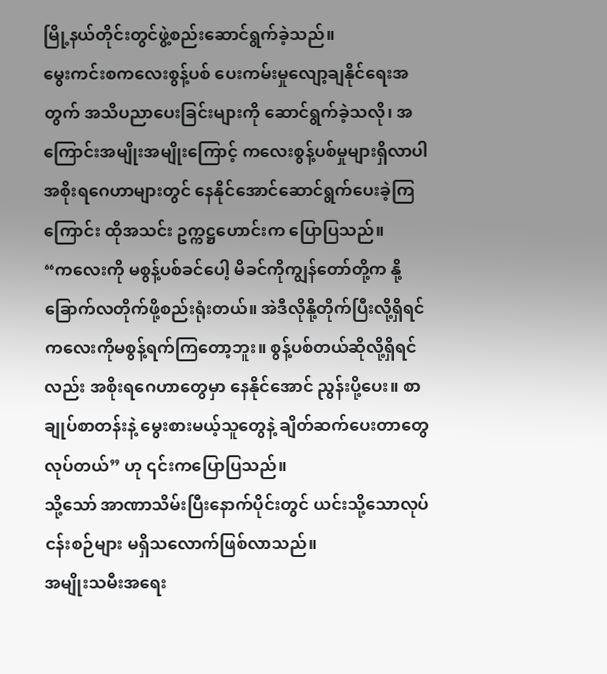မြို့နယ်တိုင်းတွင်ဖွဲ့စည်းဆောင်ရွက်ခဲ့သည်။
မွေးကင်းစကလေးစွန့်ပစ် ပေးကမ်းမှုလျော့ချနိုင်ရေးအတွက် အသိပညာပေးခြင်းများကို ဆောင်ရွက်ခဲ့သလို၊ အကြောင်းအမျိုးအမျိုးကြောင့် ကလေးစွန့်ပစ်မှုများရှိလာပါ အစိုးရဂေဟာများတွင် နေနိုင်အောင်ဆောင်ရွက်ပေးခဲ့ကြကြောင်း ထိုအသင်း ဥက္ကဋ္ဌဟောင်းက ပြောပြသည်။
“ကလေးကို မစွန့်ပစ်ခင်ပေါ့ မိခင်ကိုကျွန်တော်တို့က နို့ခြောက်လတိုက်ဖို့စည်းရုံးတယ်။ အဲဒီလိုနို့တိုက်ပြီးလို့ရှိရင် ကလေးကိုမစွန့်ရက်ကြတော့ဘူး။ စွန့်ပစ်တယ်ဆိုလို့ရှိရင်လည်း အစိုးရဂေဟာတွေမှာ နေနိုင်အောင် ညွန်းပို့ပေး။ စာချုပ်စာတန်းနဲ့ မွေးစားမယ့်သူတွေနဲ့ ချိတ်ဆက်ပေးတာတွေလုပ်တယ်” ဟု ၎င်းကပြောပြသည်။
သို့သော် အာဏာသိမ်းပြီးနောက်ပိုင်းတွင် ယင်းသို့သောလုပ်ငန်းစဉ်များ မရှိသလောက်ဖြစ်လာသည်။
အမျိုးသမီးအရေး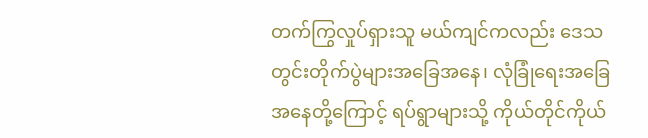တက်ကြွလှုပ်ရှားသူ မယ်ကျင်ကလည်း ဒေသတွင်းတိုက်ပွဲများအခြေအနေ၊ လုံခြုံရေးအခြေအနေတို့ကြောင့် ရပ်ရွာများသို့ ကိုယ်တိုင်ကိုယ်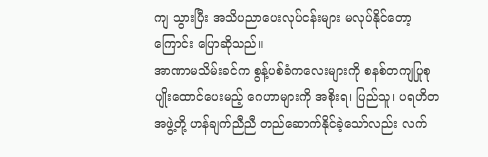ကျ သွားပြီး အသိပညာပေးလုပ်ငန်းများ မလုပ်နိုင်တော့ကြောင်း ပြောဆိုသည်။
အာဏာမသိမ်းခင်က စွန့်ပစ်ခံကလေးများကို စနစ်တကျပြုစုပျိုးထောင်ပေးမည့် ဂေဟာများကို အစိုးရ၊ ပြည်သူ၊ ပရဟိတအဖွဲ့တို့ ဟန်ချက်ညီညီ တည်ဆောက်နိုင်ခဲ့သော်လည်း လက်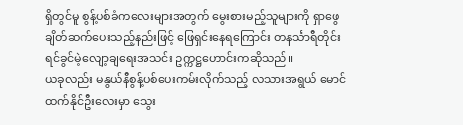ရှိတွင်မူ စွန့်ပစ်ခံကလေးများအတွက် မွေးစားမည့်သူများကို ရှာဖွေချိတ်ဆက်ပေးသည့်နည်းဖြင့် ဖြေရှင်းနေရကြောင်း တနင်္သာရီတိုင်း ရင်ခွင်မဲ့လျော့ချရေးအသင်း ဥက္ကဋ္ဌဟောင်းကဆိုသည်။
ယခုလည်း မနွယ်နီစွန့်ပစ်ပေးကမ်းလိုက်သည့် လသားအရွယ် မောင်ထက်နိုင်ဦးလေးမှာ သွေး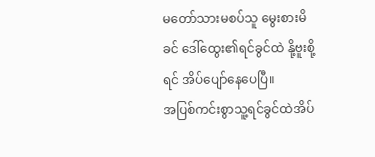မတော်သားမစပ်သူ မွေးစားမိခင် ဒေါ်ထွေး၏ရင်ခွင်ထဲ နို့ဗူးစို့ရင် အိပ်ပျော်နေပေပြီ။
အပြစ်ကင်းစွာသူ့ရင်ခွင်ထဲအိပ်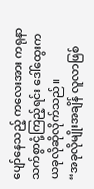ပျော်နေသည့် ကလေးအား ကရုနာသက်စွာငုံ့ကြည့်ရင်း ဒေါ်ထွေးက ယခုလိုဆိုလိုက်သည်။
“အခုလိုမျိုးအချိန် လူလာဖြစ်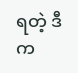ရတဲ့ ဒီက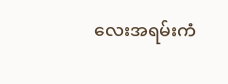လေးအရမ်းကံ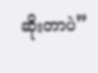ဆိုးတာပဲ”